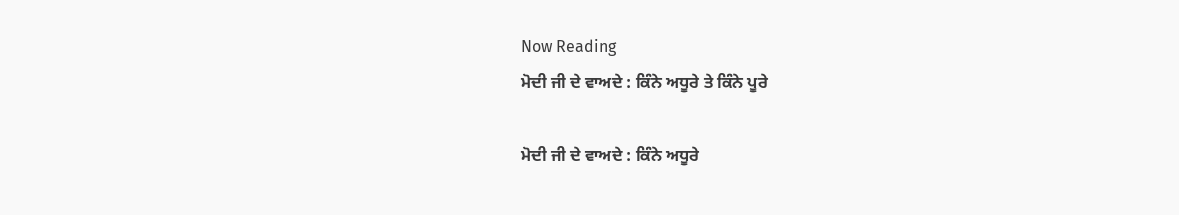Now Reading
ਮੋਦੀ ਜੀ ਦੇ ਵਾਅਦੇ : ਕਿੰਨੇ ਅਧੂਰੇ ਤੇ ਕਿੰਨੇ ਪੂਰੇ

ਮੋਦੀ ਜੀ ਦੇ ਵਾਅਦੇ : ਕਿੰਨੇ ਅਧੂਰੇ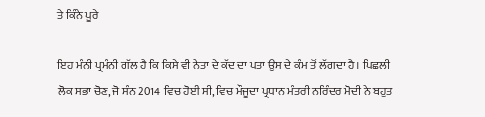ਤੇ ਕਿੰਨੇ ਪੂਰੇ

ਇਹ ਮੰਨੀ ਪ੍ਰਮੰਨੀ ਗੱਲ ਹੈ ਕਿ ਕਿਸੇ ਵੀ ਨੇਤਾ ਦੇ ਕੱਦ ਦਾ ਪਤਾ ਉਸ ਦੇ ਕੰਮ ਤੋਂ ਲੱਗਦਾ ਹੈ। ਪਿਛਲੀ ਲੋਕ ਸਭਾ ਚੋਣ, ਜੋ ਸੰਨ 2014 ਵਿਚ ਹੋਈ ਸੀ, ਵਿਚ ਮੌਜੂਦਾ ਪ੍ਰਧਾਨ ਮੰਤਰੀ ਨਰਿੰਦਰ ਮੋਦੀ ਨੇ ਬਹੁਤ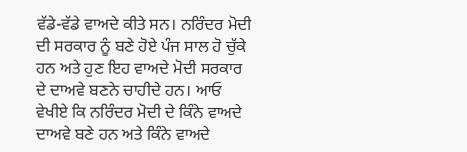ਵੱਡੇ-ਵੱਡੇ ਵਾਅਦੇ ਕੀਤੇ ਸਨ। ਨਰਿੰਦਰ ਮੋਦੀ ਦੀ ਸਰਕਾਰ ਨੂੰ ਬਣੇ ਹੋਏ ਪੰਜ ਸਾਲ ਹੋ ਚੁੱਕੇ ਹਨ ਅਤੇ ਹੁਣ ਇਹ ਵਾਅਦੇ ਮੋਦੀ ਸਰਕਾਰ ਦੇ ਦਾਅਵੇ ਬਣਨੇ ਚਾਹੀਦੇ ਹਨ। ਆਓ ਵੇਖੀਏ ਕਿ ਨਰਿੰਦਰ ਮੋਦੀ ਦੇ ਕਿੰਨੇ ਵਾਅਦੇ ਦਾਅਵੇ ਬਣੇ ਹਨ ਅਤੇ ਕਿੰਨੇ ਵਾਅਦੇ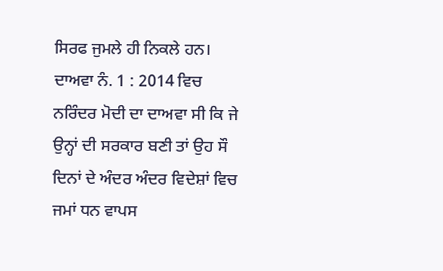ਸਿਰਫ ਜੁਮਲੇ ਹੀ ਨਿਕਲੇ ਹਨ।
ਦਾਅਵਾ ਨੰ. 1 : 2014 ਵਿਚ ਨਰਿੰਦਰ ਮੋਦੀ ਦਾ ਦਾਅਵਾ ਸੀ ਕਿ ਜੇ ਉਨ੍ਹਾਂ ਦੀ ਸਰਕਾਰ ਬਣੀ ਤਾਂ ਉਹ ਸੌ ਦਿਨਾਂ ਦੇ ਅੰਦਰ ਅੰਦਰ ਵਿਦੇਸ਼ਾਂ ਵਿਚ ਜਮਾਂ ਧਨ ਵਾਪਸ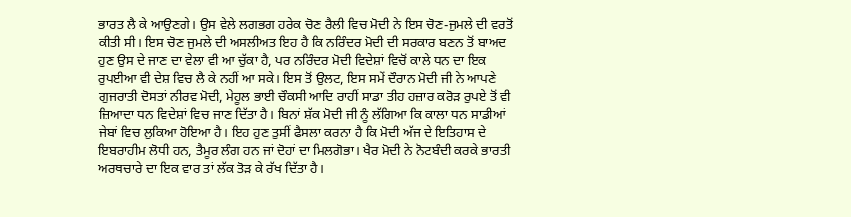ਭਾਰਤ ਲੈ ਕੇ ਆਉਣਗੇ। ਉਸ ਵੇਲੇ ਲਗਭਗ ਹਰੇਕ ਚੋਣ ਰੈਲੀ ਵਿਚ ਮੋਦੀ ਨੇ ਇਸ ਚੋਣ-ਜੁਮਲੇ ਦੀ ਵਰਤੋਂ ਕੀਤੀ ਸੀ। ਇਸ ਚੋਣ ਜੁਮਲੇ ਦੀ ਅਸਲੀਅਤ ਇਹ ਹੈ ਕਿ ਨਰਿੰਦਰ ਮੋਦੀ ਦੀ ਸਰਕਾਰ ਬਣਨ ਤੋਂ ਬਾਅਦ ਹੁਣ ਉਸ ਦੇ ਜਾਣ ਦਾ ਵੇਲਾ ਵੀ ਆ ਚੁੱਕਾ ਹੈ, ਪਰ ਨਰਿੰਦਰ ਮੋਦੀ ਵਿਦੇਸ਼ਾਂ ਵਿਚੋਂ ਕਾਲੇ ਧਨ ਦਾ ਇਕ ਰੁਪਈਆ ਵੀ ਦੇਸ਼ ਵਿਚ ਲੈ ਕੇ ਨਹੀਂ ਆ ਸਕੇ। ਇਸ ਤੋਂ ਉਲਟ, ਇਸ ਸਮੇਂ ਦੌਰਾਨ ਮੋਦੀ ਜੀ ਨੇ ਆਪਣੇ ਗੁਜਰਾਤੀ ਦੋਸਤਾਂ ਨੀਰਵ ਮੋਦੀ, ਮੇਹੂਲ ਭਾਈ ਚੌਕਸੀ ਆਦਿ ਰਾਹੀਂ ਸਾਡਾ ਤੀਹ ਹਜ਼ਾਰ ਕਰੋੜ ਰੁਪਏ ਤੋਂ ਵੀ ਜ਼ਿਆਦਾ ਧਨ ਵਿਦੇਸ਼ਾਂ ਵਿਚ ਜਾਣ ਦਿੱਤਾ ਹੈ। ਬਿਨਾਂ ਸ਼ੱਕ ਮੋਦੀ ਜੀ ਨੂੰ ਲੱਗਿਆ ਕਿ ਕਾਲਾ ਧਨ ਸਾਡੀਆਂ ਜੇਬਾਂ ਵਿਚ ਲੁਕਿਆ ਹੋਇਆ ਹੈ। ਇਹ ਹੁਣ ਤੁਸੀਂ ਫੈਸਲਾ ਕਰਨਾ ਹੈ ਕਿ ਮੋਦੀ ਅੱਜ ਦੇ ਇਤਿਹਾਸ ਦੇ ਇਬਰਾਹੀਮ ਲੋਧੀ ਹਨ, ਤੈਮੂਰ ਲੰਗ ਹਨ ਜਾਂ ਦੋਹਾਂ ਦਾ ਮਿਲਗੋਭਾ। ਖੈਰ ਮੋਦੀ ਨੇ ਨੋਟਬੰਦੀ ਕਰਕੇ ਭਾਰਤੀ ਅਰਥਚਾਰੇ ਦਾ ਇਕ ਵਾਰ ਤਾਂ ਲੱਕ ਤੋੜ ਕੇ ਰੱਖ ਦਿੱਤਾ ਹੈ।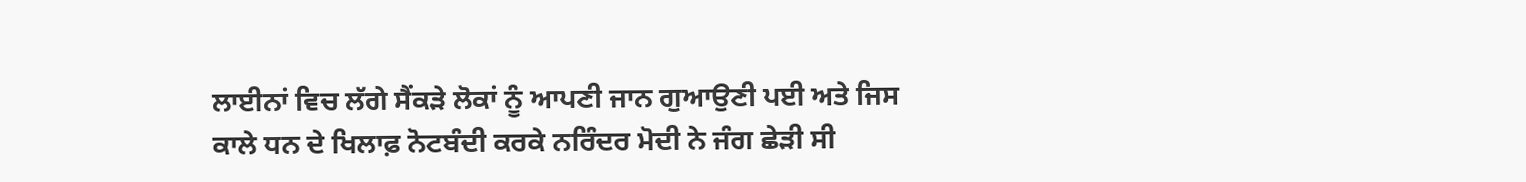ਲਾਈਨਾਂ ਵਿਚ ਲੱਗੇ ਸੈਂਕੜੇ ਲੋਕਾਂ ਨੂੰ ਆਪਣੀ ਜਾਨ ਗੁਆਉਣੀ ਪਈ ਅਤੇ ਜਿਸ ਕਾਲੇ ਧਨ ਦੇ ਖਿਲਾਫ਼ ਨੋਟਬੰਦੀ ਕਰਕੇ ਨਰਿੰਦਰ ਮੋਦੀ ਨੇ ਜੰਗ ਛੇੜੀ ਸੀ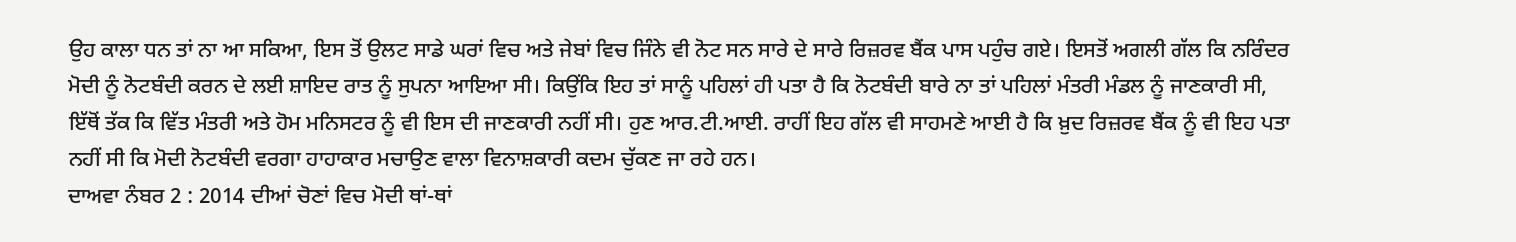ਉਹ ਕਾਲਾ ਧਨ ਤਾਂ ਨਾ ਆ ਸਕਿਆ, ਇਸ ਤੋਂ ਉਲਟ ਸਾਡੇ ਘਰਾਂ ਵਿਚ ਅਤੇ ਜੇਬਾਂ ਵਿਚ ਜਿੰਨੇ ਵੀ ਨੋਟ ਸਨ ਸਾਰੇ ਦੇ ਸਾਰੇ ਰਿਜ਼ਰਵ ਬੈਂਕ ਪਾਸ ਪਹੁੰਚ ਗਏ। ਇਸਤੋਂ ਅਗਲੀ ਗੱਲ ਕਿ ਨਰਿੰਦਰ ਮੋਦੀ ਨੂੰ ਨੋਟਬੰਦੀ ਕਰਨ ਦੇ ਲਈ ਸ਼ਾਇਦ ਰਾਤ ਨੂੰ ਸੁਪਨਾ ਆਇਆ ਸੀ। ਕਿਉਂਕਿ ਇਹ ਤਾਂ ਸਾਨੂੰ ਪਹਿਲਾਂ ਹੀ ਪਤਾ ਹੈ ਕਿ ਨੋਟਬੰਦੀ ਬਾਰੇ ਨਾ ਤਾਂ ਪਹਿਲਾਂ ਮੰਤਰੀ ਮੰਡਲ ਨੂੰ ਜਾਣਕਾਰੀ ਸੀ, ਇੱਥੋਂ ਤੱਕ ਕਿ ਵਿੱਤ ਮੰਤਰੀ ਅਤੇ ਹੋਮ ਮਨਿਸਟਰ ਨੂੰ ਵੀ ਇਸ ਦੀ ਜਾਣਕਾਰੀ ਨਹੀਂ ਸੀ। ਹੁਣ ਆਰ.ਟੀ.ਆਈ. ਰਾਹੀਂ ਇਹ ਗੱਲ ਵੀ ਸਾਹਮਣੇ ਆਈ ਹੈ ਕਿ ਖ਼ੁਦ ਰਿਜ਼ਰਵ ਬੈਂਕ ਨੂੰ ਵੀ ਇਹ ਪਤਾ ਨਹੀਂ ਸੀ ਕਿ ਮੋਦੀ ਨੋਟਬੰਦੀ ਵਰਗਾ ਹਾਹਾਕਾਰ ਮਚਾਉਣ ਵਾਲਾ ਵਿਨਾਸ਼ਕਾਰੀ ਕਦਮ ਚੁੱਕਣ ਜਾ ਰਹੇ ਹਨ।
ਦਾਅਵਾ ਨੰਬਰ 2 : 2014 ਦੀਆਂ ਚੋਣਾਂ ਵਿਚ ਮੋਦੀ ਥਾਂ-ਥਾਂ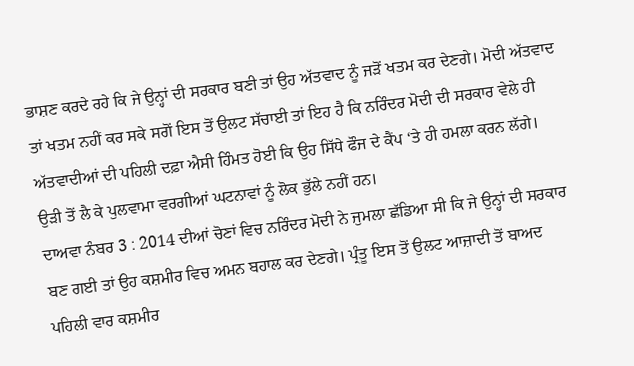ਭਾਸ਼ਣ ਕਰਦੇ ਰਹੇ ਕਿ ਜੇ ਉਨ੍ਹਾਂ ਦੀ ਸਰਕਾਰ ਬਣੀ ਤਾਂ ਉਹ ਅੱਤਵਾਦ ਨੂੰ ਜੜੋਂ ਖਤਮ ਕਰ ਦੇਣਗੇ। ਮੋਦੀ ਅੱਤਵਾਦ ਤਾਂ ਖਤਮ ਨਹੀਂ ਕਰ ਸਕੇ ਸਗੋਂ ਇਸ ਤੋਂ ਉਲਟ ਸੱਚਾਈ ਤਾਂ ਇਹ ਹੈ ਕਿ ਨਰਿੰਦਰ ਮੋਦੀ ਦੀ ਸਰਕਾਰ ਵੇਲੇ ਹੀ ਅੱਤਵਾਦੀਆਂ ਦੀ ਪਹਿਲੀ ਦਫ਼ਾ ਐਸੀ ਹਿੰਮਤ ਹੋਈ ਕਿ ਉਹ ਸਿੱਧੇ ਫੌਜ ਦੇ ਕੈਂਪ ‘ਤੇ ਹੀ ਹਮਲਾ ਕਰਨ ਲੱਗੇ। ਉੜੀ ਤੋਂ ਲੈ ਕੇ ਪੁਲਵਾਮਾ ਵਰਗੀਆਂ ਘਟਨਾਵਾਂ ਨੂੰ ਲੋਕ ਭੁੱਲੇ ਨਹੀਂ ਹਨ।
ਦਾਅਵਾ ਨੰਬਰ 3 : 2014 ਦੀਆਂ ਚੋਣਾਂ ਵਿਚ ਨਰਿੰਦਰ ਮੋਦੀ ਨੇ ਜੁਮਲਾ ਛੱਡਿਆ ਸੀ ਕਿ ਜੇ ਉਨ੍ਹਾਂ ਦੀ ਸਰਕਾਰ ਬਣ ਗਈ ਤਾਂ ਉਹ ਕਸ਼ਮੀਰ ਵਿਚ ਅਮਨ ਬਹਾਲ ਕਰ ਦੇਣਗੇ। ਪ੍ਰੰਤੂ ਇਸ ਤੋਂ ਉਲਟ ਆਜ਼ਾਦੀ ਤੋਂ ਬਾਅਦ ਪਹਿਲੀ ਵਾਰ ਕਸ਼ਮੀਰ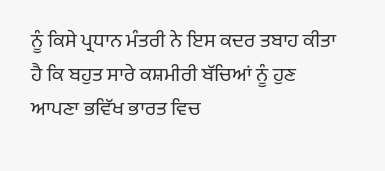ਨੂੰ ਕਿਸੇ ਪ੍ਰਧਾਨ ਮੰਤਰੀ ਨੇ ਇਸ ਕਦਰ ਤਬਾਹ ਕੀਤਾ ਹੈ ਕਿ ਬਹੁਤ ਸਾਰੇ ਕਸ਼ਮੀਰੀ ਬੱਚਿਆਂ ਨੂੰ ਹੁਣ ਆਪਣਾ ਭਵਿੱਖ ਭਾਰਤ ਵਿਚ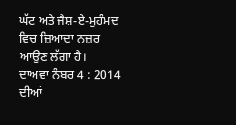ਘੱਟ ਅਤੇ ਜੈਸ਼-ਏ-ਮੁਹੰਮਦ ਵਿਚ ਜ਼ਿਆਦਾ ਨਜ਼ਰ ਆਉਣ ਲੱਗਾ ਹੈ।
ਦਾਅਵਾ ਨੰਬਰ 4 : 2014 ਦੀਆਂ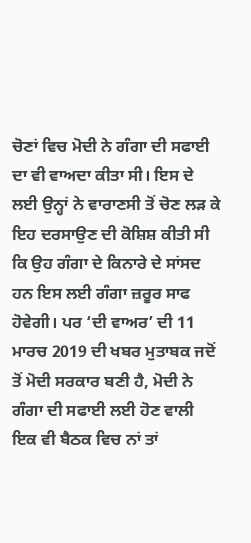ਚੋਣਾਂ ਵਿਚ ਮੋਦੀ ਨੇ ਗੰਗਾ ਦੀ ਸਫਾਈ ਦਾ ਵੀ ਵਾਅਦਾ ਕੀਤਾ ਸੀ। ਇਸ ਦੇ ਲਈ ਉਨ੍ਹਾਂ ਨੇ ਵਾਰਾਣਸੀ ਤੋਂ ਚੋਣ ਲੜ ਕੇ ਇਹ ਦਰਸਾਉਣ ਦੀ ਕੋਸ਼ਿਸ਼ ਕੀਤੀ ਸੀ ਕਿ ਉਹ ਗੰਗਾ ਦੇ ਕਿਨਾਰੇ ਦੇ ਸਾਂਸਦ ਹਨ ਇਸ ਲਈ ਗੰਗਾ ਜ਼ਰੂਰ ਸਾਫ ਹੋਵੇਗੀ। ਪਰ ‘ਦੀ ਵਾਅਰ’ ਦੀ 11 ਮਾਰਚ 2019 ਦੀ ਖਬਰ ਮੁਤਾਬਕ ਜਦੋਂ ਤੋਂ ਮੋਦੀ ਸਰਕਾਰ ਬਣੀ ਹੈ, ਮੋਦੀ ਨੇ ਗੰਗਾ ਦੀ ਸਫਾਈ ਲਈ ਹੋਣ ਵਾਲੀ ਇਕ ਵੀ ਬੈਠਕ ਵਿਚ ਨਾਂ ਤਾਂ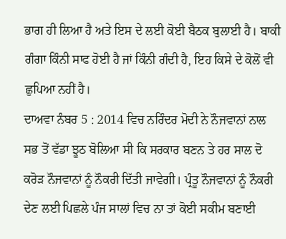ਭਾਗ ਹੀ ਲਿਆ ਹੈ ਅਤੇ ਇਸ ਦੇ ਲਈ ਕੋਈ ਬੈਠਕ ਬੁਲਾਈ ਹੈ। ਬਾਕੀ ਗੰਗਾ ਕਿੰਨੀ ਸਾਫ ਹੋਈ ਹੈ ਜਾਂ ਕਿੰਨੀ ਗੰਦੀ ਹੈ, ਇਹ ਕਿਸੇ ਦੇ ਕੋਲੋਂ ਵੀ ਛੁਪਿਆ ਨਹੀਂ ਹੈ।
ਦਾਅਵਾ ਨੰਬਰ 5 : 2014 ਵਿਚ ਨਰਿੰਦਰ ਮੋਦੀ ਨੇ ਨੌਜਵਾਨਾਂ ਨਾਲ ਸਭ ਤੋਂ ਵੱਡਾ ਝੂਠ ਬੋਲਿਆ ਸੀ ਕਿ ਸਰਕਾਰ ਬਣਨ ਤੇ ਹਰ ਸਾਲ ਦੋ ਕਰੋੜ ਨੌਜਵਾਨਾਂ ਨੂੰ ਨੌਕਰੀ ਦਿੱਤੀ ਜਾਵੇਗੀ। ਪ੍ਰੰਤੂ ਨੌਜਵਾਨਾਂ ਨੂੰ ਨੌਕਰੀ ਦੇਣ ਲਈ ਪਿਛਲੇ ਪੰਜ ਸਾਲਾਂ ਵਿਚ ਨਾ ਤਾਂ ਕੋਈ ਸਕੀਮ ਬਣਾਈ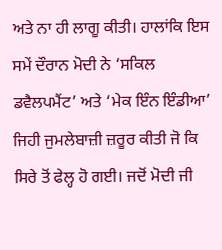ਅਤੇ ਨਾ ਹੀ ਲਾਗੂ ਕੀਤੀ। ਹਾਲਾਂਕਿ ਇਸ ਸਮੇਂ ਦੌਰਾਨ ਮੋਦੀ ਨੇ ‘ਸਕਿਲ ਡਵੈਲਪਮੈਂਟ’ ਅਤੇ ‘ਮੇਕ ਇੰਨ ਇੰਡੀਆ’ ਜਿਹੀ ਜੁਮਲੇਬਾਜ਼ੀ ਜ਼ਰੂਰ ਕੀਤੀ ਜੋ ਕਿ ਸਿਰੇ ਤੋਂ ਫੇਲ੍ਹ ਹੋ ਗਈ। ਜਦੋਂ ਮੋਦੀ ਜੀ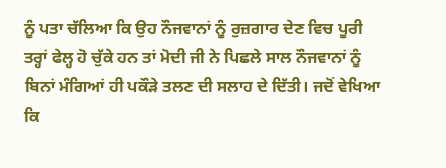ਨੂੰ ਪਤਾ ਚੱਲਿਆ ਕਿ ਉਹ ਨੌਜਵਾਨਾਂ ਨੂੰ ਰੁਜ਼ਗਾਰ ਦੇਣ ਵਿਚ ਪੂਰੀ ਤਰ੍ਹਾਂ ਫੇਲ੍ਹ ਹੋ ਚੁੱਕੇ ਹਨ ਤਾਂ ਮੋਦੀ ਜੀ ਨੇ ਪਿਛਲੇ ਸਾਲ ਨੌਜਵਾਨਾਂ ਨੂੰ ਬਿਨਾਂ ਮੰਗਿਆਂ ਹੀ ਪਕੌੜੇ ਤਲਣ ਦੀ ਸਲਾਹ ਦੇ ਦਿੱਤੀ। ਜਦੋਂ ਵੇਖਿਆ ਕਿ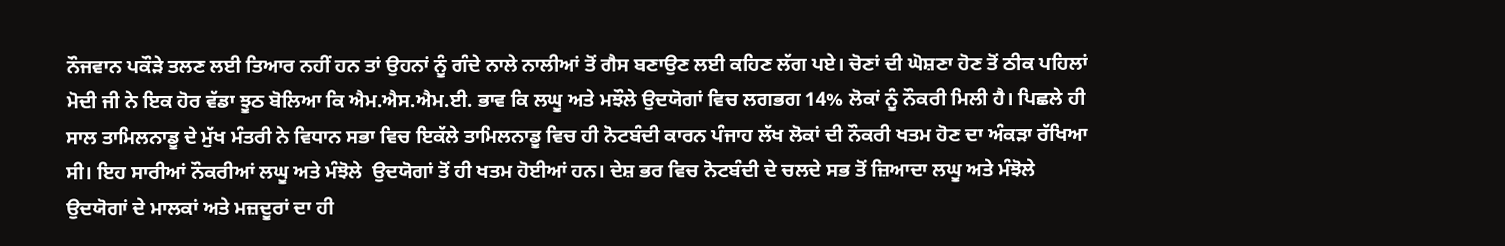ਨੌਜਵਾਨ ਪਕੌੜੇ ਤਲਣ ਲਈ ਤਿਆਰ ਨਹੀਂ ਹਨ ਤਾਂ ਉਹਨਾਂ ਨੂੰ ਗੰਦੇ ਨਾਲੇ ਨਾਲੀਆਂ ਤੋਂ ਗੈਸ ਬਣਾਉਣ ਲਈ ਕਹਿਣ ਲੱਗ ਪਏ। ਚੋਣਾਂ ਦੀ ਘੋਸ਼ਣਾ ਹੋਣ ਤੋਂ ਠੀਕ ਪਹਿਲਾਂ ਮੋਦੀ ਜੀ ਨੇ ਇਕ ਹੋਰ ਵੱਡਾ ਝੂਠ ਬੋਲਿਆ ਕਿ ਐਮ.ਐਸ.ਐਮ.ਈ. ਭਾਵ ਕਿ ਲਘੂ ਅਤੇ ਮਝੌਲੇ ਉਦਯੋਗਾਂ ਵਿਚ ਲਗਭਗ 14% ਲੋਕਾਂ ਨੂੰ ਨੌਕਰੀ ਮਿਲੀ ਹੈ। ਪਿਛਲੇ ਹੀ ਸਾਲ ਤਾਮਿਲਨਾਡੂ ਦੇ ਮੁੱਖ ਮੰਤਰੀ ਨੇ ਵਿਧਾਨ ਸਭਾ ਵਿਚ ਇਕੱਲੇ ਤਾਮਿਲਨਾਡੂ ਵਿਚ ਹੀ ਨੋਟਬੰਦੀ ਕਾਰਨ ਪੰਜਾਹ ਲੱਖ ਲੋਕਾਂ ਦੀ ਨੌਕਰੀ ਖਤਮ ਹੋਣ ਦਾ ਅੰਕੜਾ ਰੱਖਿਆ ਸੀ। ਇਹ ਸਾਰੀਆਂ ਨੌਕਰੀਆਂ ਲਘੂ ਅਤੇ ਮੰਝੋਲੇ  ਉਦਯੋਗਾਂ ਤੋਂ ਹੀ ਖਤਮ ਹੋਈਆਂ ਹਨ। ਦੇਸ਼ ਭਰ ਵਿਚ ਨੋਟਬੰਦੀ ਦੇ ਚਲਦੇ ਸਭ ਤੋਂ ਜ਼ਿਆਦਾ ਲਘੂ ਅਤੇ ਮੰਝੋਲੇ ਉਦਯੋਗਾਂ ਦੇ ਮਾਲਕਾਂ ਅਤੇ ਮਜ਼ਦੂਰਾਂ ਦਾ ਹੀ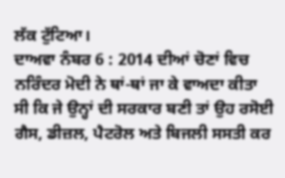ਲੱਕ ਟੁੱਟਿਆ।
ਦਾਅਵਾ ਨੰਬਰ 6 : 2014 ਦੀਆਂ ਚੋਣਾਂ ਵਿਚ ਨਰਿੰਦਰ ਮੋਦੀ ਨੇ ਥਾਂ-ਥਾਂ ਜਾ ਕੇ ਵਾਅਦਾ ਕੀਤਾ ਸੀ ਕਿ ਜੇ ਉਨ੍ਹਾਂ ਦੀ ਸਰਕਾਰ ਬਣੀ ਤਾਂ ਉਹ ਰਸੋਈ ਗੈਸ, ਡੀਜ਼ਲ, ਪੈਟਰੋਲ ਅਤੇ ਬਿਜਲੀ ਸਸਤੀ ਕਰ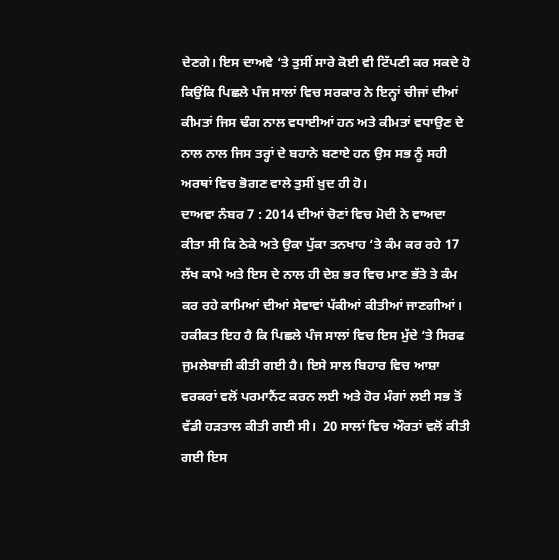ਦੇਣਗੇ। ਇਸ ਦਾਅਵੇ ‘ਤੇ ਤੁਸੀਂ ਸਾਰੇ ਕੋਈ ਵੀ ਟਿੱਪਣੀ ਕਰ ਸਕਦੇ ਹੋ ਕਿਉਂਕਿ ਪਿਛਲੇ ਪੰਜ ਸਾਲਾਂ ਵਿਚ ਸਰਕਾਰ ਨੇ ਇਨ੍ਹਾਂ ਚੀਜਾਂ ਦੀਆਂ ਕੀਮਤਾਂ ਜਿਸ ਢੰਗ ਨਾਲ ਵਧਾਈਆਂ ਹਨ ਅਤੇ ਕੀਮਤਾਂ ਵਧਾਉਣ ਦੇ ਨਾਲ ਨਾਲ ਜਿਸ ਤਰ੍ਹਾਂ ਦੇ ਬਹਾਨੇ ਬਣਾਏ ਹਨ ਉਸ ਸਭ ਨੂੰ ਸਹੀ ਅਰਥਾਂ ਵਿਚ ਭੋਗਣ ਵਾਲੇ ਤੁਸੀਂ ਖ਼ੁਦ ਹੀ ਹੋ।
ਦਾਅਵਾ ਨੰਬਰ 7 : 2014 ਦੀਆਂ ਚੋਣਾਂ ਵਿਚ ਮੋਦੀ ਨੇ ਵਾਅਦਾ ਕੀਤਾ ਸੀ ਕਿ ਠੇਕੇ ਅਤੇ ਉਕਾ ਪੁੱਕਾ ਤਨਖਾਹ ‘ਤੇ ਕੰਮ ਕਰ ਰਹੇ 17 ਲੱਖ ਕਾਮੇ ਅਤੇ ਇਸ ਦੇ ਨਾਲ ਹੀ ਦੇਸ਼ ਭਰ ਵਿਚ ਮਾਣ ਭੱਤੇ ਤੇ ਕੰਮ ਕਰ ਰਹੇ ਕਾਮਿਆਂ ਦੀਆਂ ਸੇਵਾਵਾਂ ਪੱਕੀਆਂ ਕੀਤੀਆਂ ਜਾਣਗੀਆਂ। ਹਕੀਕਤ ਇਹ ਹੈ ਕਿ ਪਿਛਲੇ ਪੰਜ ਸਾਲਾਂ ਵਿਚ ਇਸ ਮੁੱਦੇ ‘ਤੇ ਸਿਰਫ ਜੁਮਲੇਬਾਜ਼ੀ ਕੀਤੀ ਗਈ ਹੈ। ਇਸੇ ਸਾਲ ਬਿਹਾਰ ਵਿਚ ਆਸ਼ਾ ਵਰਕਰਾਂ ਵਲੋਂ ਪਰਮਾਨੈਂਟ ਕਰਨ ਲਈ ਅਤੇ ਹੋਰ ਮੰਗਾਂ ਲਈ ਸਭ ਤੋਂ ਵੱਡੀ ਹੜਤਾਲ ਕੀਤੀ ਗਈ ਸੀ।  20 ਸਾਲਾਂ ਵਿਚ ਔਰਤਾਂ ਵਲੋਂ ਕੀਤੀ ਗਈ ਇਸ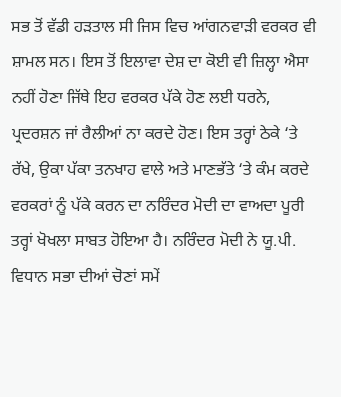ਸਭ ਤੋਂ ਵੱਡੀ ਹੜਤਾਲ ਸੀ ਜਿਸ ਵਿਚ ਆਂਗਨਵਾੜੀ ਵਰਕਰ ਵੀ ਸ਼ਾਮਲ ਸਨ। ਇਸ ਤੋਂ ਇਲਾਵਾ ਦੇਸ਼ ਦਾ ਕੋਈ ਵੀ ਜ਼ਿਲ੍ਹਾ ਐਸਾ ਨਹੀਂ ਹੋਣਾ ਜਿੱਥੇ ਇਹ ਵਰਕਰ ਪੱਕੇ ਹੋਣ ਲਈ ਧਰਨੇ, ਪ੍ਰਦਰਸ਼ਨ ਜਾਂ ਰੈਲੀਆਂ ਨਾ ਕਰਦੇ ਹੋਣ। ਇਸ ਤਰ੍ਹਾਂ ਠੇਕੇ ‘ਤੇ ਰੱਖੇ, ਉਕਾ ਪੱਕਾ ਤਨਖਾਹ ਵਾਲੇ ਅਤੇ ਮਾਣਭੱਤੇ ‘ਤੇ ਕੰਮ ਕਰਦੇ ਵਰਕਰਾਂ ਨੂੰ ਪੱਕੇ ਕਰਨ ਦਾ ਨਰਿੰਦਰ ਮੋਦੀ ਦਾ ਵਾਅਦਾ ਪੂਰੀ ਤਰ੍ਹਾਂ ਖੋਖਲਾ ਸਾਬਤ ਹੋਇਆ ਹੈ। ਨਰਿੰਦਰ ਮੋਦੀ ਨੇ ਯੂ.ਪੀ. ਵਿਧਾਨ ਸਭਾ ਦੀਆਂ ਚੋਣਾਂ ਸਮੇਂ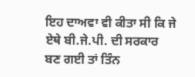ਇਹ ਦਾਅਵਾ ਵੀ ਕੀਤਾ ਸੀ ਕਿ ਜੇ ਏਥੇ ਬੀ.ਜੇ.ਪੀ. ਦੀ ਸਰਕਾਰ ਬਣ ਗਈ ਤਾਂ ਤਿੰਨ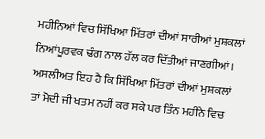ਮਹੀਨਿਆਂ ਵਿਚ ਸਿੱਖਿਆ ਮਿੱਤਰਾਂ ਦੀਆਂ ਸਾਰੀਆਂ ਮੁਸ਼ਕਲਾਂ ਨਿਆਂਪੂਰਵਕ ਢੰਗ ਨਾਲ ਹੱਲ ਕਰ ਦਿੱਤੀਆਂ ਜਾਣਗੀਆਂ। ਅਸਲੀਅਤ ਇਹ ਹੈ ਕਿ ਸਿੱਖਿਆ ਮਿੱਤਰਾਂ ਦੀਆਂ ਮੁਸ਼ਕਲਾਂ ਤਾਂ ਮੋਦੀ ਜੀ ਖਤਮ ਨਹੀਂ ਕਰ ਸਕੇ ਪਰ ਤਿੰਨ ਮਹੀਨੇ ਵਿਚ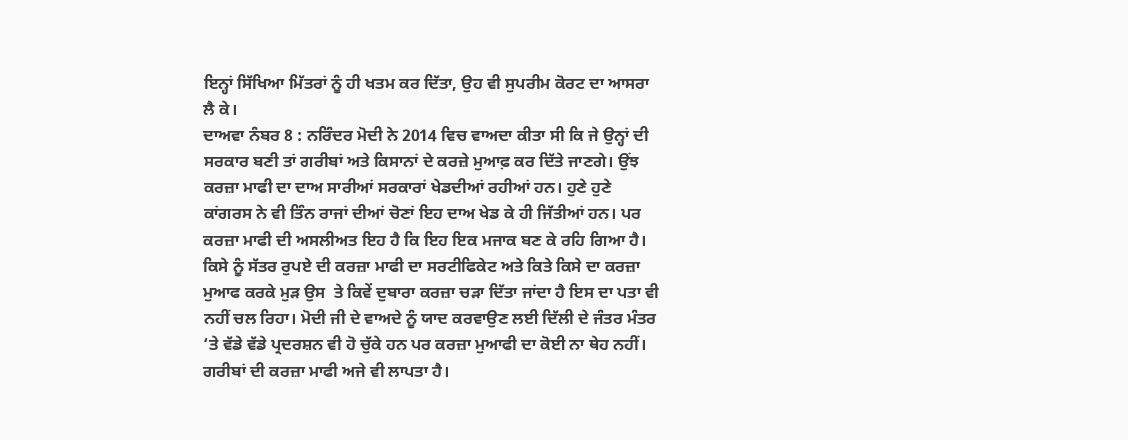ਇਨ੍ਹਾਂ ਸਿੱਖਿਆ ਮਿੱਤਰਾਂ ਨੂੰ ਹੀ ਖਤਮ ਕਰ ਦਿੱਤਾ, ਉਹ ਵੀ ਸੁਪਰੀਮ ਕੋਰਟ ਦਾ ਆਸਰਾ ਲੈ ਕੇ।
ਦਾਅਵਾ ਨੰਬਰ 8 : ਨਰਿੰਦਰ ਮੋਦੀ ਨੇ 2014 ਵਿਚ ਵਾਅਦਾ ਕੀਤਾ ਸੀ ਕਿ ਜੇ ਉਨ੍ਹਾਂ ਦੀ ਸਰਕਾਰ ਬਣੀ ਤਾਂ ਗਰੀਬਾਂ ਅਤੇ ਕਿਸਾਨਾਂ ਦੇ ਕਰਜ਼ੇ ਮੁਆਫ਼ ਕਰ ਦਿੱਤੇ ਜਾਣਗੇ। ਉਂਝ ਕਰਜ਼ਾ ਮਾਫੀ ਦਾ ਦਾਅ ਸਾਰੀਆਂ ਸਰਕਾਰਾਂ ਖੇਡਦੀਆਂ ਰਹੀਆਂ ਹਨ। ਹੁਣੇ ਹੁਣੇ ਕਾਂਗਰਸ ਨੇ ਵੀ ਤਿੰਨ ਰਾਜਾਂ ਦੀਆਂ ਚੋਣਾਂ ਇਹ ਦਾਅ ਖੇਡ ਕੇ ਹੀ ਜਿੱਤੀਆਂ ਹਨ। ਪਰ ਕਰਜ਼ਾ ਮਾਫੀ ਦੀ ਅਸਲੀਅਤ ਇਹ ਹੈ ਕਿ ਇਹ ਇਕ ਮਜਾਕ ਬਣ ਕੇ ਰਹਿ ਗਿਆ ਹੈ। ਕਿਸੇ ਨੂੰ ਸੱਤਰ ਰੁਪਏ ਦੀ ਕਰਜ਼ਾ ਮਾਫੀ ਦਾ ਸਰਟੀਫਿਕੇਟ ਅਤੇ ਕਿਤੇ ਕਿਸੇ ਦਾ ਕਰਜ਼ਾ ਮੁਆਫ ਕਰਕੇ ਮੁੜ ਉਸ  ਤੇ ਕਿਵੇਂ ਦੁਬਾਰਾ ਕਰਜ਼ਾ ਚੜਾ ਦਿੱਤਾ ਜਾਂਦਾ ਹੈ ਇਸ ਦਾ ਪਤਾ ਵੀ ਨਹੀਂ ਚਲ ਰਿਹਾ। ਮੋਦੀ ਜੀ ਦੇ ਵਾਅਦੇ ਨੂੰ ਯਾਦ ਕਰਵਾਉਣ ਲਈ ਦਿੱਲੀ ਦੇ ਜੰਤਰ ਮੰਤਰ ‘ਤੇ ਵੱਡੇ ਵੱਡੇ ਪ੍ਰਦਰਸ਼ਨ ਵੀ ਹੋ ਚੁੱਕੇ ਹਨ ਪਰ ਕਰਜ਼ਾ ਮੁਆਫੀ ਦਾ ਕੋਈ ਨਾ ਥੇਹ ਨਹੀਂ। ਗਰੀਬਾਂ ਦੀ ਕਰਜ਼ਾ ਮਾਫੀ ਅਜੇ ਵੀ ਲਾਪਤਾ ਹੈ।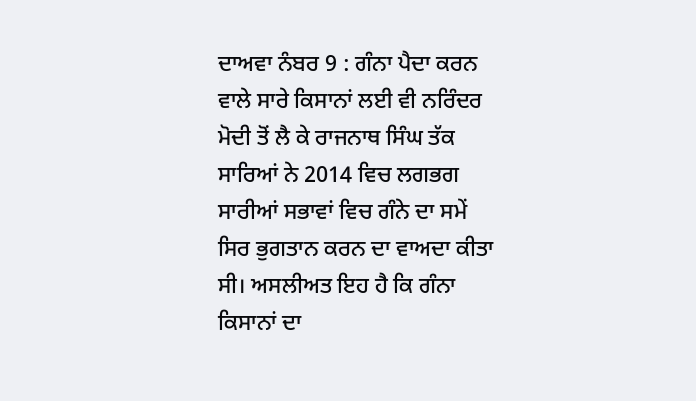ਦਾਅਵਾ ਨੰਬਰ 9 : ਗੰਨਾ ਪੈਦਾ ਕਰਨ ਵਾਲੇ ਸਾਰੇ ਕਿਸਾਨਾਂ ਲਈ ਵੀ ਨਰਿੰਦਰ ਮੋਦੀ ਤੋਂ ਲੈ ਕੇ ਰਾਜਨਾਥ ਸਿੰਘ ਤੱਕ ਸਾਰਿਆਂ ਨੇ 2014 ਵਿਚ ਲਗਭਗ ਸਾਰੀਆਂ ਸਭਾਵਾਂ ਵਿਚ ਗੰਨੇ ਦਾ ਸਮੇਂ ਸਿਰ ਭੁਗਤਾਨ ਕਰਨ ਦਾ ਵਾਅਦਾ ਕੀਤਾ ਸੀ। ਅਸਲੀਅਤ ਇਹ ਹੈ ਕਿ ਗੰਨਾ ਕਿਸਾਨਾਂ ਦਾ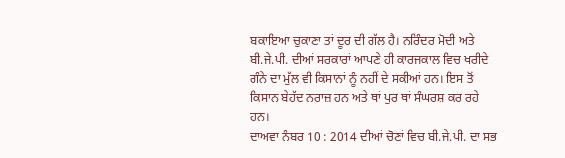ਬਕਾਇਆ ਚੁਕਾਣਾ ਤਾਂ ਦੂਰ ਦੀ ਗੱਲ ਹੈ। ਨਰਿੰਦਰ ਮੋਦੀ ਅਤੇ ਬੀ.ਜੇ.ਪੀ. ਦੀਆਂ ਸਰਕਾਰਾਂ ਆਪਣੇ ਹੀ ਕਾਰਜਕਾਲ ਵਿਚ ਖਰੀਦੇ ਗੰਨੇ ਦਾ ਮੁੱਲ ਵੀ ਕਿਸਾਨਾਂ ਨੂੰ ਨਹੀਂ ਦੇ ਸਕੀਆਂ ਹਨ। ਇਸ ਤੋਂ ਕਿਸਾਨ ਬੇਹੱਦ ਨਰਾਜ਼ ਹਨ ਅਤੇ ਥਾਂ ਪੁਰ ਥਾਂ ਸੰਘਰਸ਼ ਕਰ ਰਹੇ ਹਨ।
ਦਾਅਵਾ ਨੰਬਰ 10 : 2014 ਦੀਆਂ ਚੋਣਾਂ ਵਿਚ ਬੀ.ਜੇ.ਪੀ. ਦਾ ਸਭ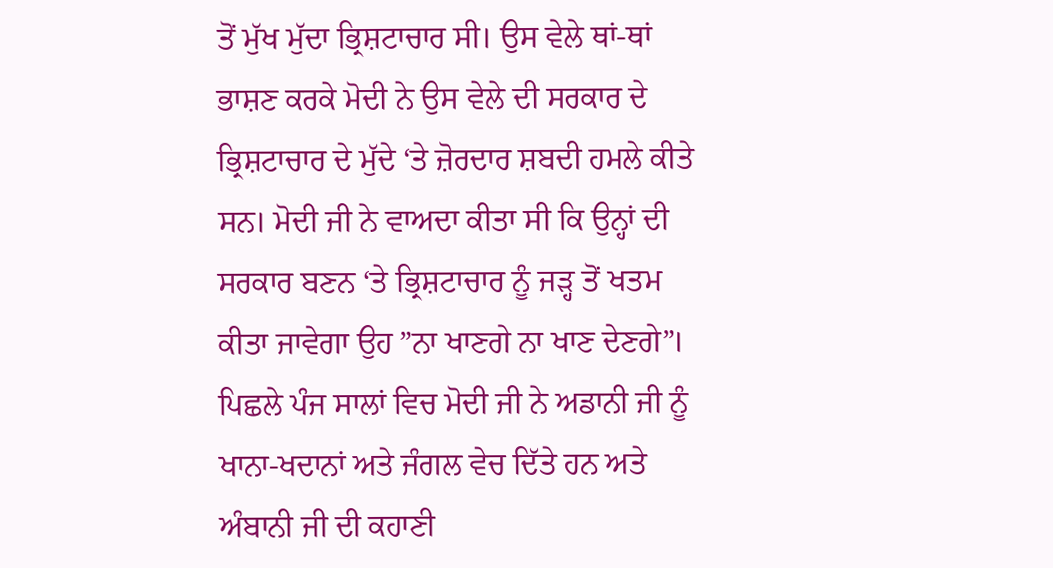ਤੋਂ ਮੁੱਖ ਮੁੱਦਾ ਭ੍ਰਿਸ਼ਟਾਚਾਰ ਸੀ। ਉਸ ਵੇਲੇ ਥਾਂ-ਥਾਂ ਭਾਸ਼ਣ ਕਰਕੇ ਮੋਦੀ ਨੇ ਉਸ ਵੇਲੇ ਦੀ ਸਰਕਾਰ ਦੇ ਭ੍ਰਿਸ਼ਟਾਚਾਰ ਦੇ ਮੁੱਦੇ ‘ਤੇ ਜ਼ੋਰਦਾਰ ਸ਼ਬਦੀ ਹਮਲੇ ਕੀਤੇ ਸਨ। ਮੋਦੀ ਜੀ ਨੇ ਵਾਅਦਾ ਕੀਤਾ ਸੀ ਕਿ ਉਨ੍ਹਾਂ ਦੀ ਸਰਕਾਰ ਬਣਨ ‘ਤੇ ਭ੍ਰਿਸ਼ਟਾਚਾਰ ਨੂੰ ਜੜ੍ਹ ਤੋਂ ਖਤਮ ਕੀਤਾ ਜਾਵੇਗਾ ਉਹ ”ਨਾ ਖਾਣਗੇ ਨਾ ਖਾਣ ਦੇਣਗੇ”। ਪਿਛਲੇ ਪੰਜ ਸਾਲਾਂ ਵਿਚ ਮੋਦੀ ਜੀ ਨੇ ਅਡਾਨੀ ਜੀ ਨੂੰ ਖਾਨਾ-ਖਦਾਨਾਂ ਅਤੇ ਜੰਗਲ ਵੇਚ ਦਿੱਤੇ ਹਨ ਅਤੇ ਅੰਬਾਨੀ ਜੀ ਦੀ ਕਹਾਣੀ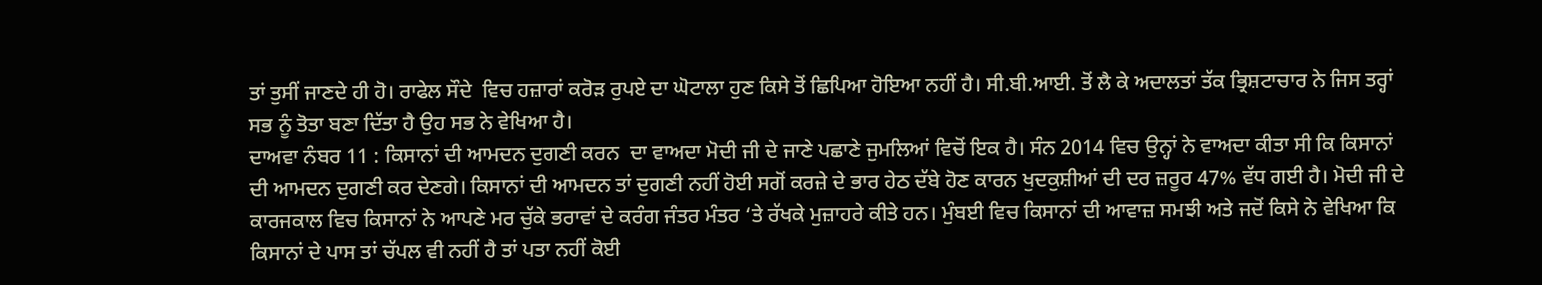ਤਾਂ ਤੁਸੀਂ ਜਾਣਦੇ ਹੀ ਹੋ। ਰਾਫੇਲ ਸੌਦੇ  ਵਿਚ ਹਜ਼ਾਰਾਂ ਕਰੋੜ ਰੁਪਏ ਦਾ ਘੋਟਾਲਾ ਹੁਣ ਕਿਸੇ ਤੋਂ ਛਿਪਿਆ ਹੋਇਆ ਨਹੀਂ ਹੈ। ਸੀ.ਬੀ.ਆਈ. ਤੋਂ ਲੈ ਕੇ ਅਦਾਲਤਾਂ ਤੱਕ ਭ੍ਰਿਸ਼ਟਾਚਾਰ ਨੇ ਜਿਸ ਤਰ੍ਹਾਂ ਸਭ ਨੂੰ ਤੋਤਾ ਬਣਾ ਦਿੱਤਾ ਹੈ ਉਹ ਸਭ ਨੇ ਵੇਖਿਆ ਹੈ।
ਦਾਅਵਾ ਨੰਬਰ 11 : ਕਿਸਾਨਾਂ ਦੀ ਆਮਦਨ ਦੁਗਣੀ ਕਰਨ  ਦਾ ਵਾਅਦਾ ਮੋਦੀ ਜੀ ਦੇ ਜਾਣੇ ਪਛਾਣੇ ਜੁਮਲਿਆਂ ਵਿਚੋਂ ਇਕ ਹੈ। ਸੰਨ 2014 ਵਿਚ ਉਨ੍ਹਾਂ ਨੇ ਵਾਅਦਾ ਕੀਤਾ ਸੀ ਕਿ ਕਿਸਾਨਾਂ ਦੀ ਆਮਦਨ ਦੁਗਣੀ ਕਰ ਦੇਣਗੇ। ਕਿਸਾਨਾਂ ਦੀ ਆਮਦਨ ਤਾਂ ਦੁਗਣੀ ਨਹੀਂ ਹੋਈ ਸਗੋਂ ਕਰਜ਼ੇ ਦੇ ਭਾਰ ਹੇਠ ਦੱਬੇ ਹੋਣ ਕਾਰਨ ਖੁਦਕੁਸ਼ੀਆਂ ਦੀ ਦਰ ਜ਼ਰੂਰ 47% ਵੱਧ ਗਈ ਹੈ। ਮੋਦੀ ਜੀ ਦੇ ਕਾਰਜਕਾਲ ਵਿਚ ਕਿਸਾਨਾਂ ਨੇ ਆਪਣੇ ਮਰ ਚੁੱਕੇ ਭਰਾਵਾਂ ਦੇ ਕਰੰਗ ਜੰਤਰ ਮੰਤਰ ‘ਤੇ ਰੱਖਕੇ ਮੁਜ਼ਾਹਰੇ ਕੀਤੇ ਹਨ। ਮੁੰਬਈ ਵਿਚ ਕਿਸਾਨਾਂ ਦੀ ਆਵਾਜ਼ ਸਮਝੀ ਅਤੇ ਜਦੋਂ ਕਿਸੇ ਨੇ ਵੇਖਿਆ ਕਿ ਕਿਸਾਨਾਂ ਦੇ ਪਾਸ ਤਾਂ ਚੱਪਲ ਵੀ ਨਹੀਂ ਹੈ ਤਾਂ ਪਤਾ ਨਹੀਂ ਕੋਈ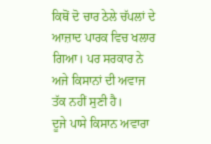ਕਿਥੋਂ ਦੋ ਚਾਰ ਠੇਲੇ ਚੱਪਲਾਂ ਦੇ ਆਜ਼ਾਦ ਪਾਰਕ ਵਿਚ ਖਲਾਰ ਗਿਆ। ਪਰ ਸਰਕਾਰ ਨੇ ਅਜੇ ਕਿਸਾਨਾਂ ਦੀ ਅਵਾਜ ਤੱਕ ਨਹੀਂ ਸੁਣੀ ਹੈ।
ਦੂਜੇ ਪਾਸੇ ਕਿਸਾਨ ਅਵਾਰਾ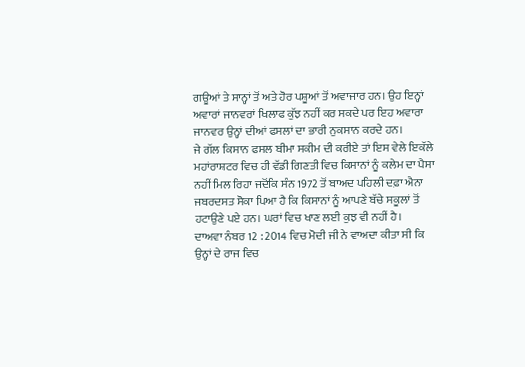ਗਊਆਂ ਤੇ ਸਾਨ੍ਹਾਂ ਤੋਂ ਅਤੇ ਹੋਰ ਪਸ਼ੂਆਂ ਤੋਂ ਅਵਾਜਾਰ ਹਨ। ਉਹ ਇਨ੍ਹਾਂ ਅਵਾਰਾਂ ਜਾਨਵਰਾਂ ਖਿਲਾਫ ਕੁੱਝ ਨਹੀਂ ਕਰ ਸਕਦੇ ਪਰ ਇਹ ਅਵਾਰਾ ਜਾਨਵਰ ਉਨ੍ਹਾਂ ਦੀਆਂ ਫਸਲਾਂ ਦਾ ਭਾਰੀ ਨੁਕਸਾਨ ਕਰਦੇ ਹਨ।
ਜੇ ਗੱਲ ਕਿਸਾਨ ਫਸਲ ਬੀਮਾ ਸਕੀਮ ਦੀ ਕਰੀਏ ਤਾਂ ਇਸ ਵੇਲੇ ਇਕੱਲੇ ਮਹਾਂਰਾਸ਼ਟਰ ਵਿਚ ਹੀ ਵੱਡੀ ਗਿਣਤੀ ਵਿਚ ਕਿਸਾਨਾਂ ਨੂੰ ਕਲੇਮ ਦਾ ਪੈਸਾ ਨਹੀਂ ਮਿਲ ਰਿਹਾ ਜਦੋਂਕਿ ਸੰਨ 1972 ਤੋਂ ਬਾਅਦ ਪਹਿਲੀ ਦਫ਼ਾ ਐਨਾ ਜਬਰਦਸਤ ਸੋਕਾ ਪਿਆ ਹੈ ਕਿ ਕਿਸਾਨਾਂ ਨੂੰ ਆਪਣੇ ਬੱਚੇ ਸਕੂਲਾਂ ਤੋਂ ਹਟਾਉਣੇ ਪਏ ਹਨ। ਘਰਾਂ ਵਿਚ ਖਾਣ ਲਈ ਕੁਝ ਵੀ ਨਹੀਂ ਹੈ।
ਦਾਅਵਾ ਨੰਬਰ 12 : 2014 ਵਿਚ ਮੋਦੀ ਜੀ ਨੇ ਵਾਅਦਾ ਕੀਤਾ ਸੀ ਕਿ ਉਨ੍ਹਾਂ ਦੇ ਰਾਜ ਵਿਚ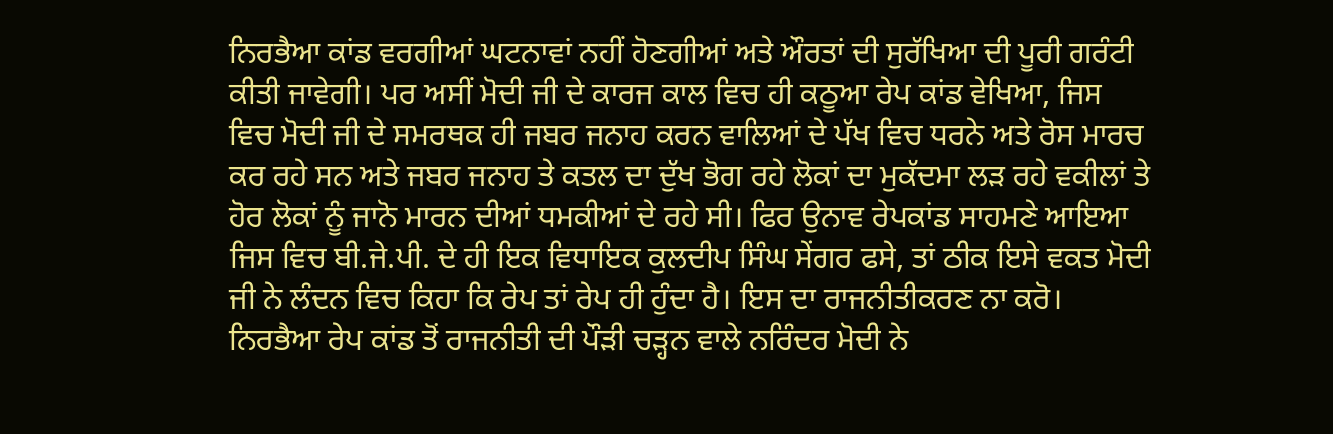ਨਿਰਭੈਆ ਕਾਂਡ ਵਰਗੀਆਂ ਘਟਨਾਵਾਂ ਨਹੀਂ ਹੋਣਗੀਆਂ ਅਤੇ ਔਰਤਾਂ ਦੀ ਸੁਰੱਖਿਆ ਦੀ ਪੂਰੀ ਗਰੰਟੀ ਕੀਤੀ ਜਾਵੇਗੀ। ਪਰ ਅਸੀਂ ਮੋਦੀ ਜੀ ਦੇ ਕਾਰਜ ਕਾਲ ਵਿਚ ਹੀ ਕਠੂਆ ਰੇਪ ਕਾਂਡ ਵੇਖਿਆ, ਜਿਸ ਵਿਚ ਮੋਦੀ ਜੀ ਦੇ ਸਮਰਥਕ ਹੀ ਜਬਰ ਜਨਾਹ ਕਰਨ ਵਾਲਿਆਂ ਦੇ ਪੱਖ ਵਿਚ ਧਰਨੇ ਅਤੇ ਰੋਸ ਮਾਰਚ ਕਰ ਰਹੇ ਸਨ ਅਤੇ ਜਬਰ ਜਨਾਹ ਤੇ ਕਤਲ ਦਾ ਦੁੱਖ ਭੋਗ ਰਹੇ ਲੋਕਾਂ ਦਾ ਮੁਕੱਦਮਾ ਲੜ ਰਹੇ ਵਕੀਲਾਂ ਤੇ ਹੋਰ ਲੋਕਾਂ ਨੂੰ ਜਾਨੋ ਮਾਰਨ ਦੀਆਂ ਧਮਕੀਆਂ ਦੇ ਰਹੇ ਸੀ। ਫਿਰ ਉਨਾਵ ਰੇਪਕਾਂਡ ਸਾਹਮਣੇ ਆਇਆ ਜਿਸ ਵਿਚ ਬੀ.ਜੇ.ਪੀ. ਦੇ ਹੀ ਇਕ ਵਿਧਾਇਕ ਕੁਲਦੀਪ ਸਿੰਘ ਸੇਂਗਰ ਫਸੇ, ਤਾਂ ਠੀਕ ਇਸੇ ਵਕਤ ਮੋਦੀ ਜੀ ਨੇ ਲੰਦਨ ਵਿਚ ਕਿਹਾ ਕਿ ਰੇਪ ਤਾਂ ਰੇਪ ਹੀ ਹੁੰਦਾ ਹੈ। ਇਸ ਦਾ ਰਾਜਨੀਤੀਕਰਣ ਨਾ ਕਰੋ। ਨਿਰਭੈਆ ਰੇਪ ਕਾਂਡ ਤੋਂ ਰਾਜਨੀਤੀ ਦੀ ਪੌੜੀ ਚੜ੍ਹਨ ਵਾਲੇ ਨਰਿੰਦਰ ਮੋਦੀ ਨੇ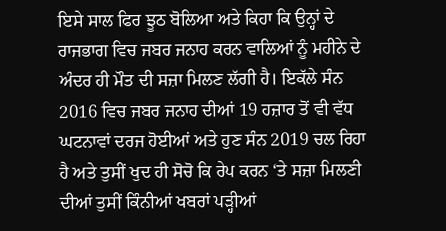ਇਸੇ ਸਾਲ ਫਿਰ ਝੂਠ ਬੋਲਿਆ ਅਤੇ ਕਿਹਾ ਕਿ ਉਨ੍ਹਾਂ ਦੇ ਰਾਜਭਾਗ ਵਿਚ ਜਬਰ ਜਨਾਹ ਕਰਨ ਵਾਲਿਆਂ ਨੂੰ ਮਹੀਨੇ ਦੇ ਅੰਦਰ ਹੀ ਮੌਤ ਦੀ ਸਜ਼ਾ ਮਿਲਣ ਲੱਗੀ ਹੈ। ਇਕੱਲੇ ਸੰਨ 2016 ਵਿਚ ਜਬਰ ਜਨਾਹ ਦੀਆਂ 19 ਹਜ਼ਾਰ ਤੋਂ ਵੀ ਵੱਧ ਘਟਨਾਵਾਂ ਦਰਜ ਹੋਈਆਂ ਅਤੇ ਹੁਣ ਸੰਨ 2019 ਚਲ ਰਿਹਾ ਹੈ ਅਤੇ ਤੁਸੀਂ ਖੁਦ ਹੀ ਸੋਚੋ ਕਿ ਰੇਪ ਕਰਨ ‘ਤੇ ਸਜ਼ਾ ਮਿਲਣੀ ਦੀਆਂ ਤੁਸੀਂ ਕਿੰਨੀਆਂ ਖਬਰਾਂ ਪੜ੍ਹੀਆਂ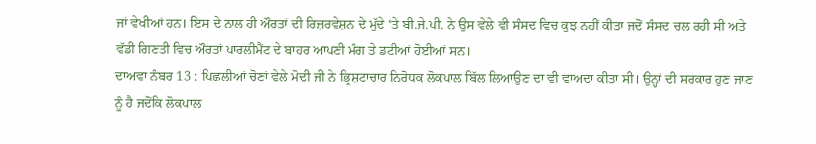ਜਾਂ ਵੇਖੀਆਂ ਹਨ। ਇਸ ਦੇ ਨਾਲ ਹੀ ਔਰਤਾਂ ਦੀ ਰਿਜ਼ਰਵੇਸ਼ਨ ਦੇ ਮੁੱਦੇ ‘ਤੇ ਬੀ.ਜੇ.ਪੀ. ਨੇ ਉਸ ਵੇਲੇ ਵੀ ਸੰਸਦ ਵਿਚ ਕੁਝ ਨਹੀਂ ਕੀਤਾ ਜਦੋਂ ਸੰਸਦ ਚਲ ਰਹੀ ਸੀ ਅਤੇ ਵੱਡੀ ਗਿਣਤੀ ਵਿਚ ਔਰਤਾਂ ਪਾਰਲੀਮੈਂਟ ਦੇ ਬਾਹਰ ਆਪਣੀ ਮੰਗ ਤੇ ਡਟੀਆਂ ਹੋਈਆਂ ਸਨ।
ਦਾਅਵਾ ਨੰਬਰ 13 : ਪਿਛਲੀਆਂ ਚੋਣਾਂ ਵੇਲੇ ਮੋਦੀ ਜੀ ਨੇ ਭ੍ਰਿਸ਼ਟਾਚਾਰ ਨਿਰੋਧਕ ਲੋਕਪਾਲ ਬਿੱਲ ਲਿਆਉਣ ਦਾ ਵੀ ਵਾਅਦਾ ਕੀਤਾ ਸੀ। ਉਨ੍ਹਾਂ ਦੀ ਸਰਕਾਰ ਹੁਣ ਜਾਣ ਨੂੰ ਹੈ ਜਦੋਂਕਿ ਲੋਕਪਾਲ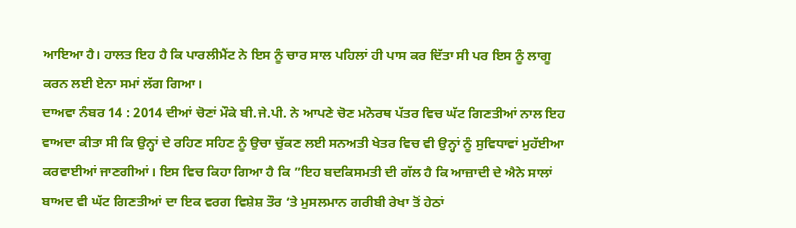ਆਇਆ ਹੈ। ਹਾਲਤ ਇਹ ਹੈ ਕਿ ਪਾਰਲੀਮੈਂਟ ਨੇ ਇਸ ਨੂੰ ਚਾਰ ਸਾਲ ਪਹਿਲਾਂ ਹੀ ਪਾਸ ਕਰ ਦਿੱਤਾ ਸੀ ਪਰ ਇਸ ਨੂੰ ਲਾਗੂ ਕਰਨ ਲਈ ਏਨਾ ਸਮਾਂ ਲੱਗ ਗਿਆ।
ਦਾਅਵਾ ਨੰਬਰ 14 : 2014 ਦੀਆਂ ਚੋਣਾਂ ਮੌਕੇ ਬੀ.ਜੇ.ਪੀ. ਨੇ ਆਪਣੇ ਚੋਣ ਮਨੋਰਥ ਪੱਤਰ ਵਿਚ ਘੱਟ ਗਿਣਤੀਆਂ ਨਾਲ ਇਹ ਵਾਅਦਾ ਕੀਤਾ ਸੀ ਕਿ ਉਨ੍ਹਾਂ ਦੇ ਰਹਿਣ ਸਹਿਣ ਨੂੰ ਉਚਾ ਚੁੱਕਣ ਲਈ ਸਨਅਤੀ ਖੇਤਰ ਵਿਚ ਵੀ ਉਨ੍ਹਾਂ ਨੂੰ ਸੁਵਿਧਾਵਾਂ ਮੁਹੱਈਆ ਕਰਵਾਈਆਂ ਜਾਣਗੀਆਂ। ਇਸ ਵਿਚ ਕਿਹਾ ਗਿਆ ਹੈ ਕਿ ”ਇਹ ਬਦਕਿਸਮਤੀ ਦੀ ਗੱਲ ਹੈ ਕਿ ਆਜ਼ਾਦੀ ਦੇ ਐਨੇ ਸਾਲਾਂ ਬਾਅਦ ਵੀ ਘੱਟ ਗਿਣਤੀਆਂ ਦਾ ਇਕ ਵਰਗ ਵਿਸ਼ੇਸ਼ ਤੌਰ ‘ਤੇ ਮੁਸਲਮਾਨ ਗਰੀਬੀ ਰੇਖਾ ਤੋਂ ਹੇਠਾਂ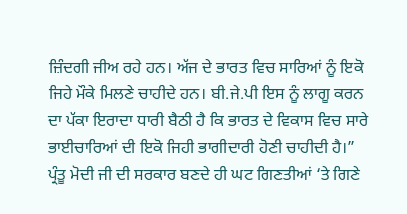ਜ਼ਿੰਦਗੀ ਜੀਅ ਰਹੇ ਹਨ। ਅੱਜ ਦੇ ਭਾਰਤ ਵਿਚ ਸਾਰਿਆਂ ਨੂੰ ਇਕੋ ਜਿਹੇ ਮੌਕੇ ਮਿਲਣੇ ਚਾਹੀਦੇ ਹਨ। ਬੀ.ਜੇ.ਪੀ ਇਸ ਨੂੰ ਲਾਗੂ ਕਰਨ ਦਾ ਪੱਕਾ ਇਰਾਦਾ ਧਾਰੀ ਬੈਠੀ ਹੈ ਕਿ ਭਾਰਤ ਦੇ ਵਿਕਾਸ ਵਿਚ ਸਾਰੇ ਭਾਈਚਾਰਿਆਂ ਦੀ ਇਕੋ ਜਿਹੀ ਭਾਗੀਦਾਰੀ ਹੋਣੀ ਚਾਹੀਦੀ ਹੈ।”
ਪ੍ਰੰਤੂ ਮੋਦੀ ਜੀ ਦੀ ਸਰਕਾਰ ਬਣਦੇ ਹੀ ਘਟ ਗਿਣਤੀਆਂ ‘ਤੇ ਗਿਣੇ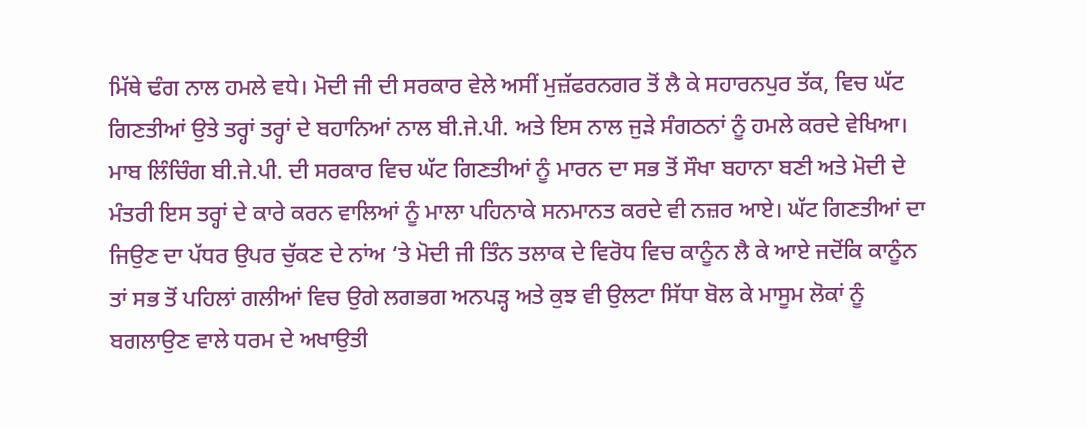ਮਿੱਥੇ ਢੰਗ ਨਾਲ ਹਮਲੇ ਵਧੇ। ਮੋਦੀ ਜੀ ਦੀ ਸਰਕਾਰ ਵੇਲੇ ਅਸੀਂ ਮੁਜ਼ੱਫਰਨਗਰ ਤੋਂ ਲੈ ਕੇ ਸਹਾਰਨਪੁਰ ਤੱਕ, ਵਿਚ ਘੱਟ ਗਿਣਤੀਆਂ ਉਤੇ ਤਰ੍ਹਾਂ ਤਰ੍ਹਾਂ ਦੇ ਬਹਾਨਿਆਂ ਨਾਲ ਬੀ.ਜੇ.ਪੀ. ਅਤੇ ਇਸ ਨਾਲ ਜੁੜੇ ਸੰਗਠਨਾਂ ਨੂੰ ਹਮਲੇ ਕਰਦੇ ਵੇਖਿਆ। ਮਾਬ ਲਿੰਚਿੰਗ ਬੀ.ਜੇ.ਪੀ. ਦੀ ਸਰਕਾਰ ਵਿਚ ਘੱਟ ਗਿਣਤੀਆਂ ਨੂੰ ਮਾਰਨ ਦਾ ਸਭ ਤੋਂ ਸੌਖਾ ਬਹਾਨਾ ਬਣੀ ਅਤੇ ਮੋਦੀ ਦੇ ਮੰਤਰੀ ਇਸ ਤਰ੍ਹਾਂ ਦੇ ਕਾਰੇ ਕਰਨ ਵਾਲਿਆਂ ਨੂੰ ਮਾਲਾ ਪਹਿਨਾਕੇ ਸਨਮਾਨਤ ਕਰਦੇ ਵੀ ਨਜ਼ਰ ਆਏ। ਘੱਟ ਗਿਣਤੀਆਂ ਦਾ ਜਿਉਣ ਦਾ ਪੱਧਰ ਉਪਰ ਚੁੱਕਣ ਦੇ ਨਾਂਅ ‘ਤੇ ਮੋਦੀ ਜੀ ਤਿੰਨ ਤਲਾਕ ਦੇ ਵਿਰੋਧ ਵਿਚ ਕਾਨੂੰਨ ਲੈ ਕੇ ਆਏ ਜਦੋਂਕਿ ਕਾਨੂੰਨ ਤਾਂ ਸਭ ਤੋਂ ਪਹਿਲਾਂ ਗਲੀਆਂ ਵਿਚ ਉਗੇ ਲਗਭਗ ਅਨਪੜ੍ਹ ਅਤੇ ਕੁਝ ਵੀ ਉਲਟਾ ਸਿੱਧਾ ਬੋਲ ਕੇ ਮਾਸੂਮ ਲੋਕਾਂ ਨੂੰ ਬਗਲਾਉਣ ਵਾਲੇ ਧਰਮ ਦੇ ਅਖਾਉਤੀ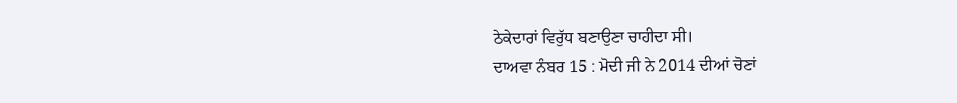ਠੇਕੇਦਾਰਾਂ ਵਿਰੁੱਧ ਬਣਾਉਣਾ ਚਾਹੀਦਾ ਸੀ।
ਦਾਅਵਾ ਨੰਬਰ 15 : ਮੋਦੀ ਜੀ ਨੇ 2014 ਦੀਆਂ ਚੋਣਾਂ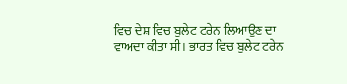ਵਿਚ ਦੇਸ਼ ਵਿਚ ਬੁਲੇਟ ਟਰੇਨ ਲਿਆਉਣ ਦਾ ਵਾਅਦਾ ਕੀਤਾ ਸੀ। ਭਾਰਤ ਵਿਚ ਬੁਲੇਟ ਟਰੇਨ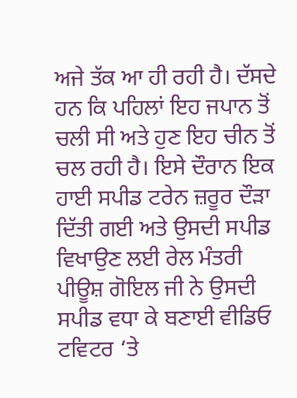ਅਜੇ ਤੱਕ ਆ ਹੀ ਰਹੀ ਹੈ। ਦੱਸਦੇ ਹਨ ਕਿ ਪਹਿਲਾਂ ਇਹ ਜਪਾਨ ਤੋਂ ਚਲੀ ਸੀ ਅਤੇ ਹੁਣ ਇਹ ਚੀਨ ਤੋਂ ਚਲ ਰਹੀ ਹੈ। ਇਸੇ ਦੌਰਾਨ ਇਕ ਹਾਈ ਸਪੀਡ ਟਰੇਨ ਜ਼ਰੂਰ ਦੌੜਾ ਦਿੱਤੀ ਗਈ ਅਤੇ ਉਸਦੀ ਸਪੀਡ ਵਿਖਾਉਣ ਲਈ ਰੇਲ ਮੰਤਰੀ ਪੀਊਸ਼ ਗੋਇਲ ਜੀ ਨੇ ਉਸਦੀ ਸਪੀਡ ਵਧਾ ਕੇ ਬਣਾਈ ਵੀਡਿਓ ਟਵਿਟਰ ‘ਤੇ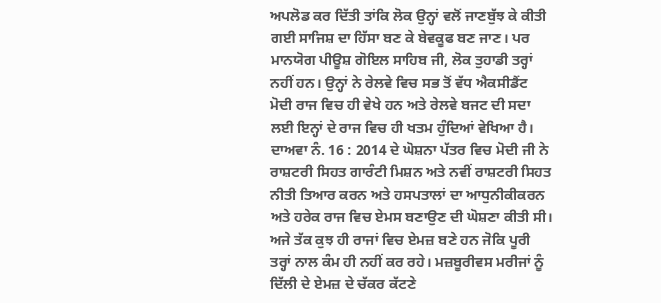ਅਪਲੋਡ ਕਰ ਦਿੱਤੀ ਤਾਂਕਿ ਲੋਕ ਉਨ੍ਹਾਂ ਵਲੋਂ ਜਾਣਬੁੱਝ ਕੇ ਕੀਤੀ ਗਈ ਸਾਜਿਸ਼ ਦਾ ਹਿੱਸਾ ਬਣ ਕੇ ਬੇਵਕੂਫ ਬਣ ਜਾਣ। ਪਰ ਮਾਨਯੋਗ ਪੀਊਸ਼ ਗੋਇਲ ਸਾਹਿਬ ਜੀ, ਲੋਕ ਤੁਹਾਡੀ ਤਰ੍ਹਾਂ ਨਹੀਂ ਹਨ। ਉਨ੍ਹਾਂ ਨੇ ਰੇਲਵੇ ਵਿਚ ਸਭ ਤੋਂ ਵੱਧ ਐਕਸੀਡੈਂਟ ਮੋਦੀ ਰਾਜ ਵਿਚ ਹੀ ਵੇਖੇ ਹਨ ਅਤੇ ਰੇਲਵੇ ਬਜਟ ਦੀ ਸਦਾ ਲਈ ਇਨ੍ਹਾਂ ਦੇ ਰਾਜ ਵਿਚ ਹੀ ਖਤਮ ਹੁੰਦਿਆਂ ਵੇਖਿਆ ਹੈ।
ਦਾਅਵਾ ਨੰ. 16 : 2014 ਦੇ ਘੋਸ਼ਨਾ ਪੱਤਰ ਵਿਚ ਮੋਦੀ ਜੀ ਨੇ ਰਾਸ਼ਟਰੀ ਸਿਹਤ ਗਾਰੰਟੀ ਮਿਸ਼ਨ ਅਤੇ ਨਵੀਂ ਰਾਸ਼ਟਰੀ ਸਿਹਤ ਨੀਤੀ ਤਿਆਰ ਕਰਨ ਅਤੇ ਹਸਪਤਾਲਾਂ ਦਾ ਆਧੁਨੀਕੀਕਰਨ ਅਤੇ ਹਰੇਕ ਰਾਜ ਵਿਚ ਏਮਸ ਬਣਾਉਣ ਦੀ ਘੋਸ਼ਣਾ ਕੀਤੀ ਸੀ। ਅਜੇ ਤੱਕ ਕੁਝ ਹੀ ਰਾਜਾਂ ਵਿਚ ਏਮਜ਼ ਬਣੇ ਹਨ ਜੋਕਿ ਪੂਰੀ ਤਰ੍ਹਾਂ ਨਾਲ ਕੰਮ ਹੀ ਨਹੀਂ ਕਰ ਰਹੇ। ਮਜ਼ਬੂਰੀਵਸ ਮਰੀਜਾਂ ਨੂੰ ਦਿੱਲੀ ਦੇ ਏਮਜ਼ ਦੇ ਚੱਕਰ ਕੱਟਣੇ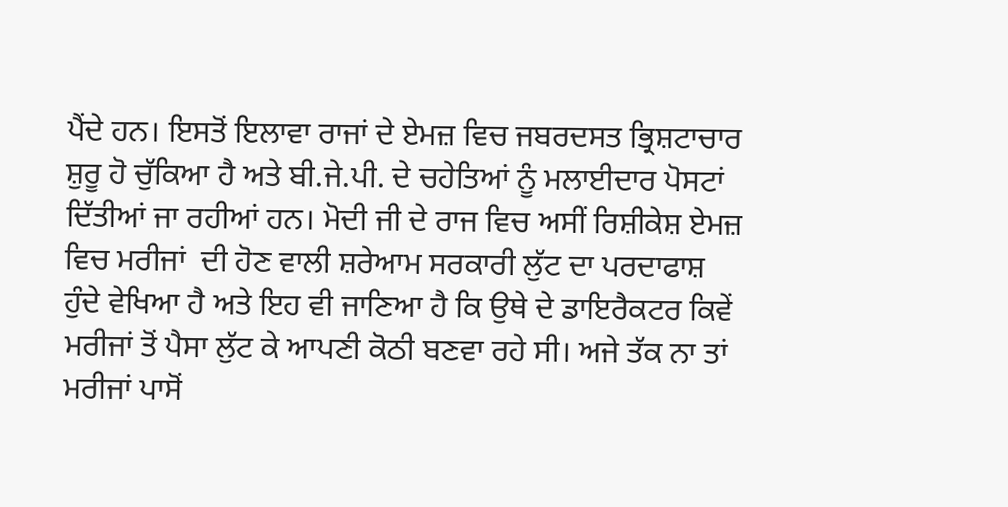ਪੈਂਦੇ ਹਨ। ਇਸਤੋਂ ਇਲਾਵਾ ਰਾਜਾਂ ਦੇ ਏਮਜ਼ ਵਿਚ ਜਬਰਦਸਤ ਭ੍ਰਿਸ਼ਟਾਚਾਰ ਸ਼ੁਰੂ ਹੋ ਚੁੱਕਿਆ ਹੈ ਅਤੇ ਬੀ.ਜੇ.ਪੀ. ਦੇ ਚਹੇਤਿਆਂ ਨੂੰ ਮਲਾਈਦਾਰ ਪੋਸਟਾਂ ਦਿੱਤੀਆਂ ਜਾ ਰਹੀਆਂ ਹਨ। ਮੋਦੀ ਜੀ ਦੇ ਰਾਜ ਵਿਚ ਅਸੀਂ ਰਿਸ਼ੀਕੇਸ਼ ਏਮਜ਼ ਵਿਚ ਮਰੀਜਾਂ  ਦੀ ਹੋਣ ਵਾਲੀ ਸ਼ਰੇਆਮ ਸਰਕਾਰੀ ਲੁੱਟ ਦਾ ਪਰਦਾਫਾਸ਼ ਹੁੰਦੇ ਵੇਖਿਆ ਹੈ ਅਤੇ ਇਹ ਵੀ ਜਾਣਿਆ ਹੈ ਕਿ ਉਥੇ ਦੇ ਡਾਇਰੈਕਟਰ ਕਿਵੇਂ ਮਰੀਜਾਂ ਤੋਂ ਪੈਸਾ ਲੁੱਟ ਕੇ ਆਪਣੀ ਕੋਠੀ ਬਣਵਾ ਰਹੇ ਸੀ। ਅਜੇ ਤੱਕ ਨਾ ਤਾਂ ਮਰੀਜਾਂ ਪਾਸੋਂ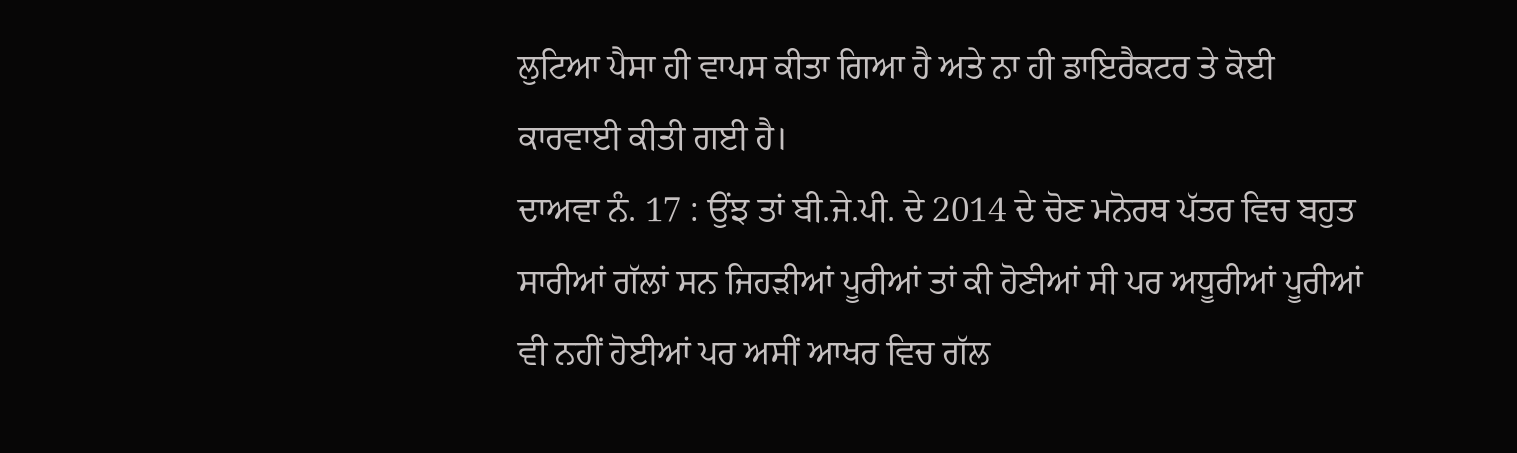ਲੁਟਿਆ ਪੈਸਾ ਹੀ ਵਾਪਸ ਕੀਤਾ ਗਿਆ ਹੈ ਅਤੇ ਨਾ ਹੀ ਡਾਇਰੈਕਟਰ ਤੇ ਕੋਈ ਕਾਰਵਾਈ ਕੀਤੀ ਗਈ ਹੈ।
ਦਾਅਵਾ ਨੰ. 17 : ਉਂਝ ਤਾਂ ਬੀ.ਜੇ.ਪੀ. ਦੇ 2014 ਦੇ ਚੋਣ ਮਨੋਰਥ ਪੱਤਰ ਵਿਚ ਬਹੁਤ ਸਾਰੀਆਂ ਗੱਲਾਂ ਸਨ ਜਿਹੜੀਆਂ ਪੂਰੀਆਂ ਤਾਂ ਕੀ ਹੋਣੀਆਂ ਸੀ ਪਰ ਅਧੂਰੀਆਂ ਪੂਰੀਆਂ ਵੀ ਨਹੀਂ ਹੋਈਆਂ ਪਰ ਅਸੀਂ ਆਖਰ ਵਿਚ ਗੱਲ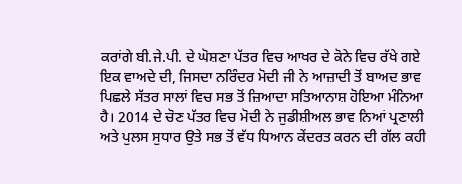ਕਰਾਂਗੇ ਬੀ.ਜੇ.ਪੀ. ਦੇ ਘੋਸ਼ਣਾ ਪੱਤਰ ਵਿਚ ਆਖਰ ਦੇ ਕੋਨੇ ਵਿਚ ਰੱਖੇ ਗਏ ਇਕ ਵਾਅਦੇ ਦੀ, ਜਿਸਦਾ ਨਰਿੰਦਰ ਮੋਦੀ ਜੀ ਨੇ ਆਜ਼ਾਦੀ ਤੋਂ ਬਾਅਦ ਭਾਵ ਪਿਛਲੇ ਸੱਤਰ ਸਾਲਾਂ ਵਿਚ ਸਭ ਤੋਂ ਜ਼ਿਆਦਾ ਸਤਿਆਨਾਸ਼ ਹੋਇਆ ਮੰਨਿਆ ਹੈ। 2014 ਦੇ ਚੋਣ ਪੱਤਰ ਵਿਚ ਮੋਦੀ ਨੇ ਜੁਡੀਸ਼ੀਅਲ ਭਾਵ ਨਿਆਂ ਪ੍ਰਣਾਲੀ ਅਤੇ ਪੁਲਸ ਸੁਧਾਰ ਉਤੇ ਸਭ ਤੋਂ ਵੱਧ ਧਿਆਨ ਕੇਂਦਰਤ ਕਰਨ ਦੀ ਗੱਲ ਕਹੀ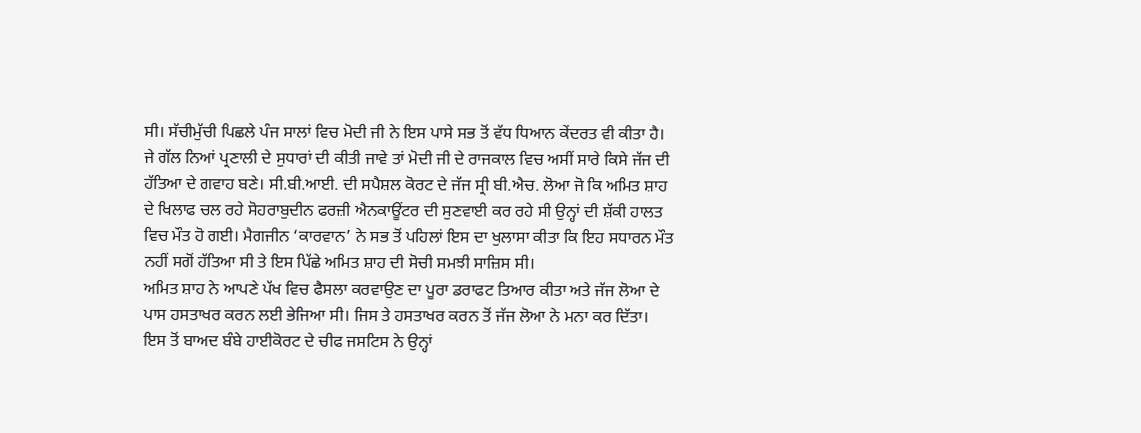ਸੀ। ਸੱਚੀਮੁੱਚੀ ਪਿਛਲੇ ਪੰਜ ਸਾਲਾਂ ਵਿਚ ਮੋਦੀ ਜੀ ਨੇ ਇਸ ਪਾਸੇ ਸਭ ਤੋਂ ਵੱਧ ਧਿਆਨ ਕੇਂਦਰਤ ਵੀ ਕੀਤਾ ਹੈ। ਜੇ ਗੱਲ ਨਿਆਂ ਪ੍ਰਣਾਲੀ ਦੇ ਸੁਧਾਰਾਂ ਦੀ ਕੀਤੀ ਜਾਵੇ ਤਾਂ ਮੋਦੀ ਜੀ ਦੇ ਰਾਜਕਾਲ ਵਿਚ ਅਸੀਂ ਸਾਰੇ ਕਿਸੇ ਜੱਜ ਦੀ ਹੱਤਿਆ ਦੇ ਗਵਾਹ ਬਣੇ। ਸੀ.ਬੀ.ਆਈ. ਦੀ ਸਪੈਸ਼ਲ ਕੋਰਟ ਦੇ ਜੱਜ ਸ੍ਰੀ ਬੀ.ਐਚ. ਲੋਆ ਜੋ ਕਿ ਅਮਿਤ ਸ਼ਾਹ ਦੇ ਖਿਲਾਫ ਚਲ ਰਹੇ ਸੋਹਰਾਬੁਦੀਨ ਫਰਜ਼ੀ ਐਨਕਾਊਂਟਰ ਦੀ ਸੁਣਵਾਈ ਕਰ ਰਹੇ ਸੀ ਉਨ੍ਹਾਂ ਦੀ ਸ਼ੱਕੀ ਹਾਲਤ ਵਿਚ ਮੌਤ ਹੋ ਗਈ। ਮੈਗਜੀਨ ‘ਕਾਰਵਾਨ’ ਨੇ ਸਭ ਤੋਂ ਪਹਿਲਾਂ ਇਸ ਦਾ ਖੁਲਾਸਾ ਕੀਤਾ ਕਿ ਇਹ ਸਧਾਰਨ ਮੌਤ ਨਹੀਂ ਸਗੋਂ ਹੱਤਿਆ ਸੀ ਤੇ ਇਸ ਪਿੱਛੇ ਅਮਿਤ ਸ਼ਾਹ ਦੀ ਸੋਚੀ ਸਮਝੀ ਸਾਜ਼ਿਸ ਸੀ।
ਅਮਿਤ ਸ਼ਾਹ ਨੇ ਆਪਣੇ ਪੱਖ ਵਿਚ ਫੈਸਲਾ ਕਰਵਾਉਣ ਦਾ ਪੂਰਾ ਡਰਾਫਟ ਤਿਆਰ ਕੀਤਾ ਅਤੇ ਜੱਜ ਲੋਆ ਦੇ ਪਾਸ ਹਸਤਾਖਰ ਕਰਨ ਲਈ ਭੇਜਿਆ ਸੀ। ਜਿਸ ਤੇ ਹਸਤਾਖਰ ਕਰਨ ਤੋਂ ਜੱਜ ਲੋਆ ਨੇ ਮਨਾ ਕਰ ਦਿੱਤਾ। ਇਸ ਤੋਂ ਬਾਅਦ ਬੰਬੇ ਹਾਈਕੋਰਟ ਦੇ ਚੀਫ ਜਸਟਿਸ ਨੇ ਉਨ੍ਹਾਂ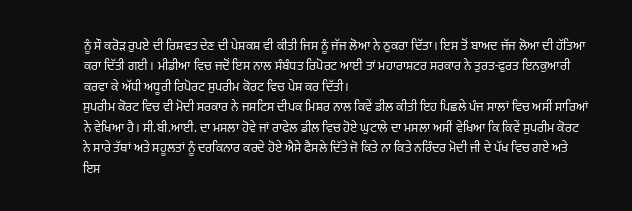ਨੂੰ ਸੌ ਕਰੋੜ ਰੁਪਏ ਦੀ ਰਿਸ਼ਵਤ ਦੇਣ ਦੀ ਪੇਸ਼ਕਸ਼ ਵੀ ਕੀਤੀ ਜਿਸ ਨੂੰ ਜੱਜ ਲੋਆ ਨੇ ਠੁਕਰਾ ਦਿੱਤਾ। ਇਸ ਤੋਂ ਬਾਅਦ ਜੱਜ ਲੋਆ ਦੀ ਹੱਤਿਆ ਕਰਾ ਦਿੱਤੀ ਗਈ। ਮੀਡੀਆ ਵਿਚ ਜਦੋਂ ਇਸ ਨਾਲ ਸੰਬੰਧਤ ਰਿਪੋਰਟ ਆਈ ਤਾਂ ਮਹਾਰਾਸ਼ਟਰ ਸਰਕਾਰ ਨੇ ਤੁਰਤ-ਫੁਰਤ ਇਨਕੁਆਰੀ ਕਰਵਾ ਕੇ ਅੱਧੀ ਅਧੂਰੀ ਰਿਪੋਰਟ ਸੁਪਰੀਮ ਕੋਰਟ ਵਿਚ ਪੇਸ਼ ਕਰ ਦਿੱਤੀ।
ਸੁਪਰੀਮ ਕੋਰਟ ਵਿਚ ਵੀ ਮੋਦੀ ਸਰਕਾਰ ਨੇ ਜਸਟਿਸ ਦੀਪਕ ਮਿਸ਼ਰ ਨਾਲ ਕਿਵੇਂ ਡੀਲ ਕੀਤੀ ਇਹ ਪਿਛਲੇ ਪੰਜ ਸਾਲਾਂ ਵਿਚ ਅਸੀਂ ਸਾਰਿਆਂ ਨੇ ਵੇਖਿਆ ਹੈ। ਸੀ.ਬੀ.ਆਈ. ਦਾ ਮਸਲਾ ਹੋਵੇ ਜਾਂ ਰਾਫੇਲ ਡੀਲ ਵਿਚ ਹੋਏ ਘੁਟਾਲੇ ਦਾ ਮਸਲਾ ਅਸੀਂ ਵੇਖਿਆ ਕਿ ਕਿਵੇਂ ਸੁਪਰੀਮ ਕੋਰਟ ਨੇ ਸਾਰੇ ਤੱਥਾਂ ਅਤੇ ਸਹੂਲਤਾਂ ਨੂੰ ਦਰਕਿਨਾਰ ਕਰਦੇ ਹੋਏ ਐਸੇ ਫੈਸਲੇ ਦਿੱਤੇ ਜੋ ਕਿਤੇ ਨਾ ਕਿਤੇ ਨਰਿੰਦਰ ਮੋਦੀ ਜੀ ਦੇ ਪੱਖ ਵਿਚ ਗਏ ਅਤੇ ਇਸ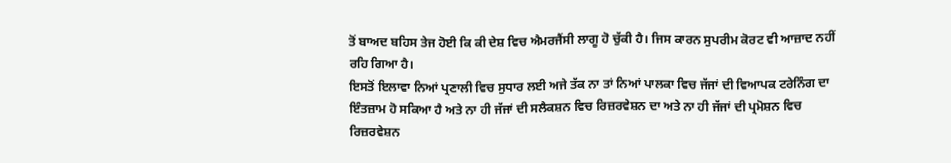ਤੋਂ ਬਾਅਦ ਬਹਿਸ ਤੇਜ ਹੋਈ ਕਿ ਕੀ ਦੇਸ਼ ਵਿਚ ਐਮਰਜੈਂਸੀ ਲਾਗੂ ਹੋ ਚੁੱਕੀ ਹੈ। ਜਿਸ ਕਾਰਨ ਸੁਪਰੀਮ ਕੋਰਟ ਵੀ ਆਜ਼ਾਦ ਨਹੀਂ ਰਹਿ ਗਿਆ ਹੈ।
ਇਸਤੋਂ ਇਲਾਵਾ ਨਿਆਂ ਪ੍ਰਣਾਲੀ ਵਿਚ ਸੁਧਾਰ ਲਈ ਅਜੇ ਤੱਕ ਨਾ ਤਾਂ ਨਿਆਂ ਪਾਲਕਾ ਵਿਚ ਜੱਜਾਂ ਦੀ ਵਿਆਪਕ ਟਰੇਨਿੰਗ ਦਾ ਇੰਤਜ਼ਾਮ ਹੋ ਸਕਿਆ ਹੈ ਅਤੇ ਨਾ ਹੀ ਜੱਜਾਂ ਦੀ ਸਲੈਕਸ਼ਨ ਵਿਚ ਰਿਜ਼ਰਵੇਸ਼ਨ ਦਾ ਅਤੇ ਨਾ ਹੀ ਜੱਜਾਂ ਦੀ ਪ੍ਰਮੋਸ਼ਨ ਵਿਚ ਰਿਜ਼ਰਵੇਸ਼ਨ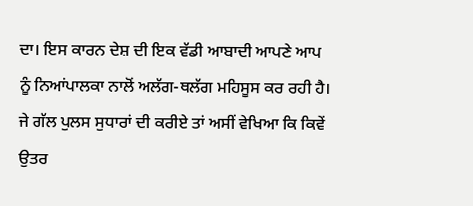ਦਾ। ਇਸ ਕਾਰਨ ਦੇਸ਼ ਦੀ ਇਕ ਵੱਡੀ ਆਬਾਦੀ ਆਪਣੇ ਆਪ ਨੂੰ ਨਿਆਂਪਾਲਕਾ ਨਾਲੋਂ ਅਲੱਗ-ਥਲੱਗ ਮਹਿਸੂਸ ਕਰ ਰਹੀ ਹੈ।
ਜੇ ਗੱਲ ਪੁਲਸ ਸੁਧਾਰਾਂ ਦੀ ਕਰੀਏ ਤਾਂ ਅਸੀਂ ਵੇਖਿਆ ਕਿ ਕਿਵੇਂ ਉਤਰ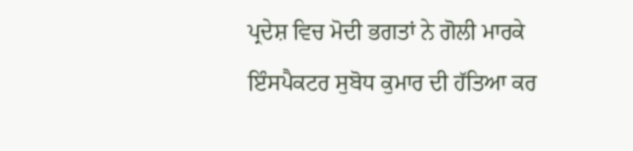ਪ੍ਰਦੇਸ਼ ਵਿਚ ਮੋਦੀ ਭਗਤਾਂ ਨੇ ਗੋਲੀ ਮਾਰਕੇ ਇੰਸਪੈਕਟਰ ਸੁਬੋਧ ਕੁਮਾਰ ਦੀ ਹੱਤਿਆ ਕਰ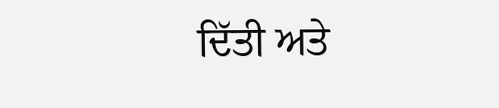ਦਿੱਤੀ ਅਤੇ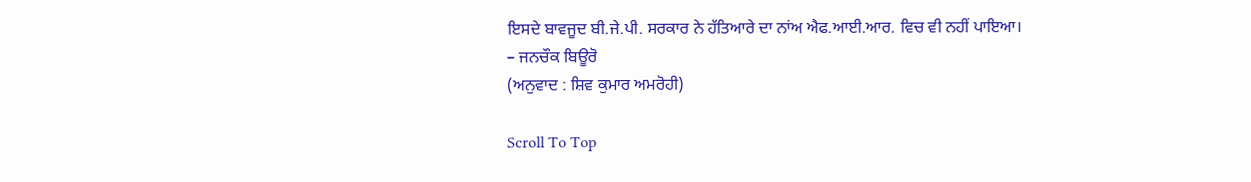ਇਸਦੇ ਬਾਵਜੂਦ ਬੀ.ਜੇ.ਪੀ. ਸਰਕਾਰ ਨੇ ਹੱਤਿਆਰੇ ਦਾ ਨਾਂਅ ਐਫ.ਆਈ.ਆਰ. ਵਿਚ ਵੀ ਨਹੀਂ ਪਾਇਆ।
– ਜਨਚੌਕ ਬਿਊਰੋ
(ਅਨੁਵਾਦ : ਸ਼ਿਵ ਕੁਮਾਰ ਅਮਰੋਹੀ)

Scroll To Top